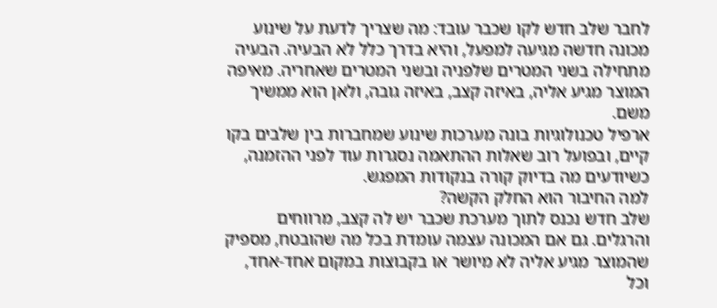לחבר שלב חדש לקו שכבר עובד: מה שצריך לדעת על שינוע
מכונה חדשה מגיעה למפעל, והיא בדרך כלל לא הבעיה. הבעיה מתחילה בשני המטרים שלפניה ובשני המטרים שאחריה. מאיפה המוצר מגיע אליה, באיזה קצב, באיזה גובה, ולאן הוא ממשיך משם.
ארפיל טכנולוגיות בונה מערכות שינוע שמחברות בין שלבים בקו קיים, ובפועל רוב שאלות ההתאמה נסגרות עוד לפני ההזמנה, כשיודעים מה בדיוק קורה בנקודות המפגש.
למה החיבור הוא החלק הקשה?
שלב חדש נכנס לתוך מערכת שכבר יש לה קצב, מרווחים והרגלים. גם אם המכונה עצמה עומדת בכל מה שהובטח, מספיק שהמוצר מגיע אליה לא מיושר או בקבוצות במקום אחד-אחד, וכל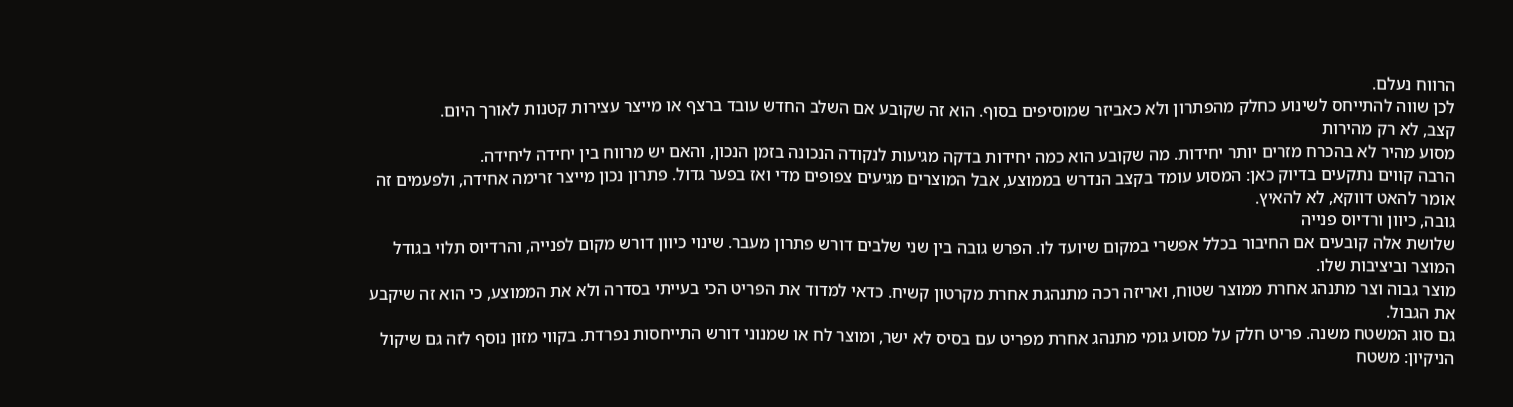הרווח נעלם.
לכן שווה להתייחס לשינוע כחלק מהפתרון ולא כאביזר שמוסיפים בסוף. הוא זה שקובע אם השלב החדש עובד ברצף או מייצר עצירות קטנות לאורך היום.
קצב, לא רק מהירות
מסוע מהיר לא בהכרח מזרים יותר יחידות. מה שקובע הוא כמה יחידות בדקה מגיעות לנקודה הנכונה בזמן הנכון, והאם יש מרווח בין יחידה ליחידה.
הרבה קווים נתקעים בדיוק כאן: המסוע עומד בקצב הנדרש בממוצע, אבל המוצרים מגיעים צפופים מדי ואז בפער גדול. פתרון נכון מייצר זרימה אחידה, ולפעמים זה אומר להאט דווקא, לא להאיץ.
גובה, כיוון ורדיוס פנייה
שלושת אלה קובעים אם החיבור בכלל אפשרי במקום שיועד לו. הפרש גובה בין שני שלבים דורש פתרון מעבר. שינוי כיוון דורש מקום לפנייה, והרדיוס תלוי בגודל המוצר וביציבות שלו.
מוצר גבוה וצר מתנהג אחרת ממוצר שטוח, ואריזה רכה מתנהגת אחרת מקרטון קשיח. כדאי למדוד את הפריט הכי בעייתי בסדרה ולא את הממוצע, כי הוא זה שיקבע את הגבול.
גם סוג המשטח משנה. פריט חלק על מסוע גומי מתנהג אחרת מפריט עם בסיס לא ישר, ומוצר לח או שמנוני דורש התייחסות נפרדת. בקווי מזון נוסף לזה גם שיקול הניקיון: משטח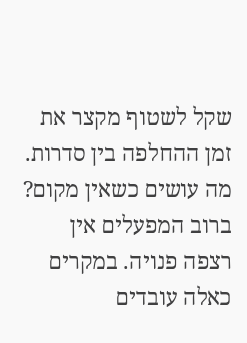שקל לשטוף מקצר את זמן ההחלפה בין סדרות.
מה עושים כשאין מקום?
ברוב המפעלים אין רצפה פנויה. במקרים כאלה עובדים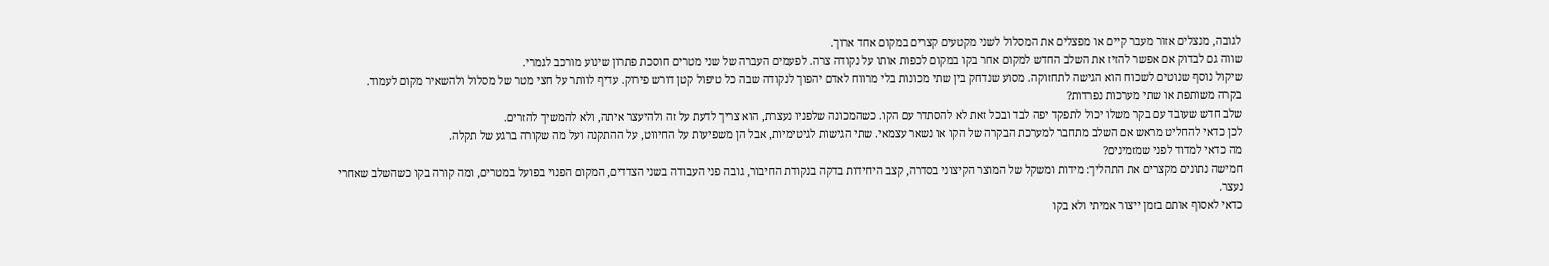לגובה, מנצלים אזור מעבר קיים או מפצלים את המסלול לשני מקטעים קצרים במקום אחד ארוך.
שווה גם לבדוק אם אפשר להזיז את השלב החדש למקום אחר בקו במקום לכפות אותו על נקודה צרה. לפעמים העברה של שני מטרים חוסכת פתרון שינוע מורכב לגמרי.
שיקול נוסף שנוטים לשכוח הוא הגישה לתחזוקה. מסוע שנדחק בין שתי מכונות בלי מרווח לאדם יהפוך לנקודה שבה כל טיפול קטן דורש פירוק. עדיף לוותר על חצי מטר של מסלול ולהשאיר מקום לעמוד.
בקרה משותפת או שתי מערכות נפרדות?
שלב חדש שעובד עם בקר משלו יכול לתפקד יפה לבד ובכל זאת לא להסתדר עם הקו. כשהמכונה שלפניו נעצרת, הוא צריך לדעת על זה ולהיעצר איתה, ולא להמשיך להזרים.
לכן כדאי להחליט מראש אם השלב מתחבר למערכת הבקרה של הקו או נשאר עצמאי. שתי הגישות לגיטימיות, אבל הן משפיעות על החיווט, על ההתקנה ועל מה שקורה ברגע של תקלה.
מה כדאי למדוד לפני שמזמינים?
חמישה נתונים מקצרים את התהליך: מידות ומשקל של המוצר הקיצוני בסדרה, קצב היחידות בדקה בנקודת החיבור, גובה פני העבודה בשני הצדדים, המקום הפנוי בפועל במטרים, ומה קורה בקו כשהשלב שאחרי נעצר.
כדאי לאסוף אותם בזמן ייצור אמיתי ולא בקו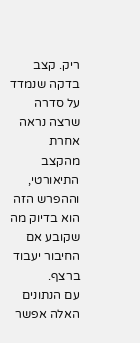ריק. קצב בדקה שנמדד על סדרה שרצה נראה אחרת מהקצב התיאורטי, וההפרש הזה הוא בדיוק מה שקובע אם החיבור יעבוד ברצף.
עם הנתונים האלה אפשר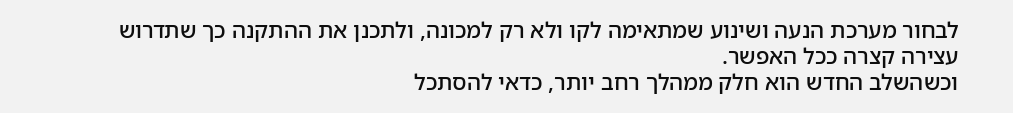לבחור מערכת הנעה ושינוע שמתאימה לקו ולא רק למכונה, ולתכנן את ההתקנה כך שתדרוש עצירה קצרה ככל האפשר.
וכשהשלב החדש הוא חלק ממהלך רחב יותר, כדאי להסתכל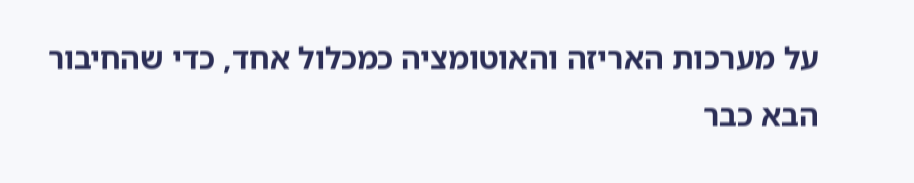על מערכות האריזה והאוטומציה כמכלול אחד, כדי שהחיבור הבא כבר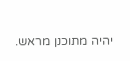יהיה מתוכנן מראש.